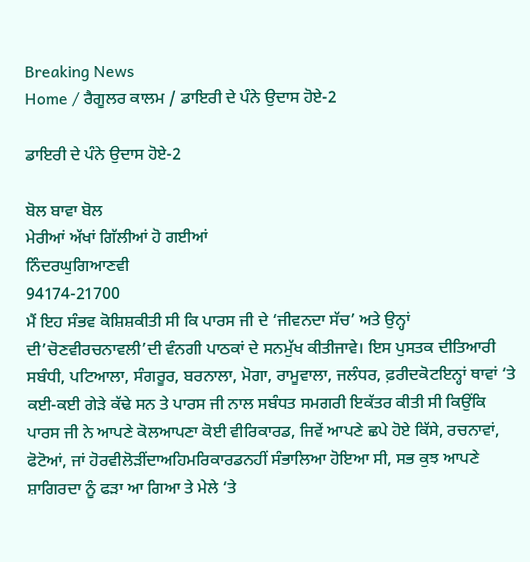Breaking News
Home / ਰੈਗੂਲਰ ਕਾਲਮ / ਡਾਇਰੀ ਦੇ ਪੰਨੇ ਉਦਾਸ ਹੋਏ-2

ਡਾਇਰੀ ਦੇ ਪੰਨੇ ਉਦਾਸ ਹੋਏ-2

ਬੋਲ ਬਾਵਾ ਬੋਲ
ਮੇਰੀਆਂ ਅੱਖਾਂ ਗਿੱਲੀਆਂ ਹੋ ਗਈਆਂ
ਨਿੰਦਰਘੁਗਿਆਣਵੀ
94174-21700
ਮੈਂ ਇਹ ਸੰਭਵ ਕੋਸ਼ਿਸ਼ਕੀਤੀ ਸੀ ਕਿ ਪਾਰਸ ਜੀ ਦੇ ‘ਜੀਵਨਦਾ ਸੱਚ’ ਅਤੇ ਉਨ੍ਹਾਂ ਦੀ’ਚੋਣਵੀਰਚਨਾਵਲੀ’ਦੀ ਵੰਨਗੀ ਪਾਠਕਾਂ ਦੇ ਸਨਮੁੱਖ ਕੀਤੀਜਾਵੇ। ਇਸ ਪੁਸਤਕ ਦੀਤਿਆਰੀ ਸਬੰਧੀ, ਪਟਿਆਲਾ, ਸੰਗਰੂਰ, ਬਰਨਾਲਾ, ਮੋਗਾ, ਰਾਮੂਵਾਲਾ, ਜਲੰਧਰ, ਫ਼ਰੀਦਕੋਟਇਨ੍ਹਾਂ ਥਾਵਾਂ ‘ਤੇ ਕਈ-ਕਈ ਗੇੜੇ ਕੱਢੇ ਸਨ ਤੇ ਪਾਰਸ ਜੀ ਨਾਲ ਸਬੰਧਤ ਸਮਗਰੀ ਇਕੱਤਰ ਕੀਤੀ ਸੀ ਕਿਉਂਕਿ ਪਾਰਸ ਜੀ ਨੇ ਆਪਣੇ ਕੋਲਆਪਣਾ ਕੋਈ ਵੀਰਿਕਾਰਡ, ਜਿਵੇਂ ਆਪਣੇ ਛਪੇ ਹੋਏ ਕਿੱਸੇ, ਰਚਨਾਵਾਂ, ਫੋਟੋਆਂ, ਜਾਂ ਹੋਰਵੀਲੋੜੀਂਦਾਅਹਿਮਰਿਕਾਰਡਨਹੀਂ ਸੰਭਾਲਿਆ ਹੋਇਆ ਸੀ, ਸਭ ਕੁਝ ਆਪਣੇ ਸ਼ਾਗਿਰਦਾ ਨੂੰ ਫੜਾ ਆ ਗਿਆ ਤੇ ਮੇਲੇ ‘ਤੇ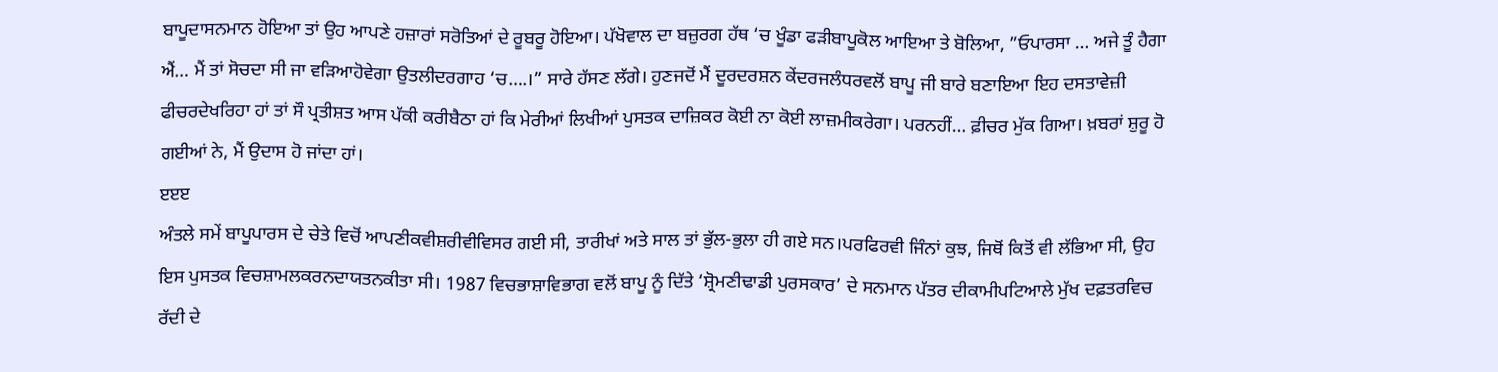ਬਾਪੂਦਾਸਨਮਾਨ ਹੋਇਆ ਤਾਂ ਉਹ ਆਪਣੇ ਹਜ਼ਾਰਾਂ ਸਰੋਤਿਆਂ ਦੇ ਰੂਬਰੂ ਹੋਇਆ। ਪੱਖੋਵਾਲ ਦਾ ਬਜ਼ੁਰਗ ਹੱਥ ‘ਚ ਖੂੰਡਾ ਫੜੀਬਾਪੂਕੋਲ ਆਇਆ ਤੇ ਬੋਲਿਆ, ”ਓਪਾਰਸਾ … ਅਜੇ ਤੂੰ ਹੈਗਾ ਐਂ… ਮੈਂ ਤਾਂ ਸੋਚਦਾ ਸੀ ਜਾ ਵੜਿਆਹੋਵੇਗਾ ਉਤਲੀਦਰਗਾਹ ‘ਚ….।” ਸਾਰੇ ਹੱਸਣ ਲੱਗੇ। ਹੁਣਜਦੋਂ ਮੈਂ ਦੂਰਦਰਸ਼ਨ ਕੇਂਦਰਜਲੰਧਰਵਲੋਂ ਬਾਪੂ ਜੀ ਬਾਰੇ ਬਣਾਇਆ ਇਹ ਦਸਤਾਵੇਜ਼ੀ ਫੀਚਰਦੇਖਰਿਹਾ ਹਾਂ ਤਾਂ ਸੌ ਪ੍ਰਤੀਸ਼ਤ ਆਸ ਪੱਕੀ ਕਰੀਬੈਠਾ ਹਾਂ ਕਿ ਮੇਰੀਆਂ ਲਿਖੀਆਂ ਪੁਸਤਕ ਦਾਜ਼ਿਕਰ ਕੋਈ ਨਾ ਕੋਈ ਲਾਜ਼ਮੀਕਰੇਗਾ। ਪਰਨਹੀਂ… ਫ਼ੀਚਰ ਮੁੱਕ ਗਿਆ। ਖ਼ਬਰਾਂ ਸ਼ੁਰੂ ਹੋ ਗਈਆਂ ਨੇ, ਮੈਂ ਉਦਾਸ ਹੋ ਜਾਂਦਾ ਹਾਂ।
ੲੲੲ
ਅੰਤਲੇ ਸਮੇਂ ਬਾਪੂਪਾਰਸ ਦੇ ਚੇਤੇ ਵਿਚੋਂ ਆਪਣੀਕਵੀਸ਼ਰੀਵੀਵਿਸਰ ਗਈ ਸੀ, ਤਾਰੀਖਾਂ ਅਤੇ ਸਾਲ ਤਾਂ ਭੁੱਲ-ਭੁਲਾ ਹੀ ਗਏ ਸਨ।ਪਰਫਿਰਵੀ ਜਿੰਨਾਂ ਕੁਝ, ਜਿਥੋਂ ਕਿਤੋਂ ਵੀ ਲੱਭਿਆ ਸੀ, ਉਹ ਇਸ ਪੁਸਤਕ ਵਿਚਸ਼ਾਮਲਕਰਨਦਾਯਤਨਕੀਤਾ ਸੀ। 1987 ਵਿਚਭਾਸ਼ਾਵਿਭਾਗ ਵਲੋਂ ਬਾਪੂ ਨੂੰ ਦਿੱਤੇ ‘ਸ਼੍ਰੋਮਣੀਢਾਡੀ ਪੁਰਸਕਾਰ’ ਦੇ ਸਨਮਾਨ ਪੱਤਰ ਦੀਕਾਮੀਪਟਿਆਲੇ ਮੁੱਖ ਦਫ਼ਤਰਵਿਚ ਰੱਦੀ ਦੇ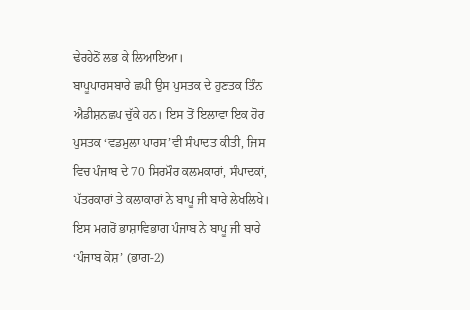ਢੇਰਹੇਠੋਂ ਲਭ ਕੇ ਲਿਆਇਆ।
ਬਾਪੂਪਾਰਸਬਾਰੇ ਛਪੀ ਉਸ ਪੁਸਤਕ ਦੇ ਹੁਣਤਕ ਤਿੰਨ ਐਡੀਸ਼ਨਛਪ ਚੁੱਕੇ ਹਨ। ਇਸ ਤੋਂ ਇਲਾਵਾ ਇਕ ਹੋਰ ਪੁਸਤਕ ‘ਵਡਮੁਲਾ ਪਾਰਸ’ਵੀ ਸੰਪਾਦਤ ਕੀਤੀ, ਜਿਸ ਵਿਚ ਪੰਜਾਬ ਦੇ 70 ਸਿਰਮੌਰ ਕਲਮਕਾਰਾਂ, ਸੰਪਾਦਕਾਂ, ਪੱਤਰਕਾਰਾਂ ਤੇ ਕਲਾਕਾਰਾਂ ਨੇ ਬਾਪੂ ਜੀ ਬਾਰੇ ਲੇਖਲਿਖੇ। ਇਸ ਮਗਰੋਂ ਭਾਸ਼ਾਵਿਭਾਗ ਪੰਜਾਬ ਨੇ ਬਾਪੂ ਜੀ ਬਾਰੇ ‘ਪੰਜਾਬ ਕੋਸ਼’ (ਭਾਗ-2)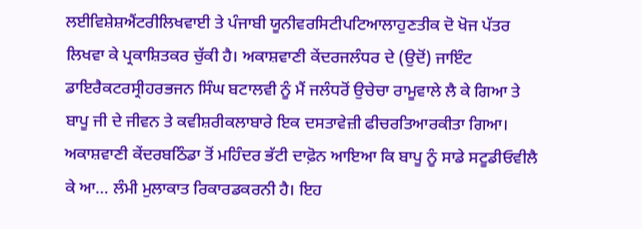ਲਈਵਿਸ਼ੇਸ਼ਐਂਟਰੀਲਿਖਵਾਈ ਤੇ ਪੰਜਾਬੀ ਯੂਨੀਵਰਸਿਟੀਪਟਿਆਲਾਹੁਣਤੀਕ ਦੋ ਖੋਜ ਪੱਤਰ ਲਿਖਵਾ ਕੇ ਪ੍ਰਕਾਸ਼ਿਤਕਰ ਚੁੱਕੀ ਹੈ। ਅਕਾਸ਼ਵਾਣੀ ਕੇਂਦਰਜਲੰਧਰ ਦੇ (ਉਦੋਂ) ਜਾਇੰਟ ਡਾਇਰੈਕਟਰਸ੍ਰੀਹਰਭਜਨ ਸਿੰਘ ਬਟਾਲਵੀ ਨੂੰ ਮੈਂ ਜਲੰਧਰੋਂ ਉਚੇਚਾ ਰਾਮੂਵਾਲੇ ਲੈ ਕੇ ਗਿਆ ਤੇ ਬਾਪੂ ਜੀ ਦੇ ਜੀਵਨ ਤੇ ਕਵੀਸ਼ਰੀਕਲਾਬਾਰੇ ਇਕ ਦਸਤਾਵੇਜ਼ੀ ਫੀਚਰਤਿਆਰਕੀਤਾ ਗਿਆ। ਅਕਾਸ਼ਵਾਣੀ ਕੇਂਦਰਬਠਿੰਡਾ ਤੋਂ ਮਹਿੰਦਰ ਭੱਟੀ ਦਾਫ਼ੋਨ ਆਇਆ ਕਿ ਬਾਪੂ ਨੂੰ ਸਾਡੇ ਸਟੂਡੀਓਵੀਲੈ ਕੇ ਆ… ਲੰਮੀ ਮੁਲਾਕਾਤ ਰਿਕਾਰਡਕਰਨੀ ਹੈ। ਇਹ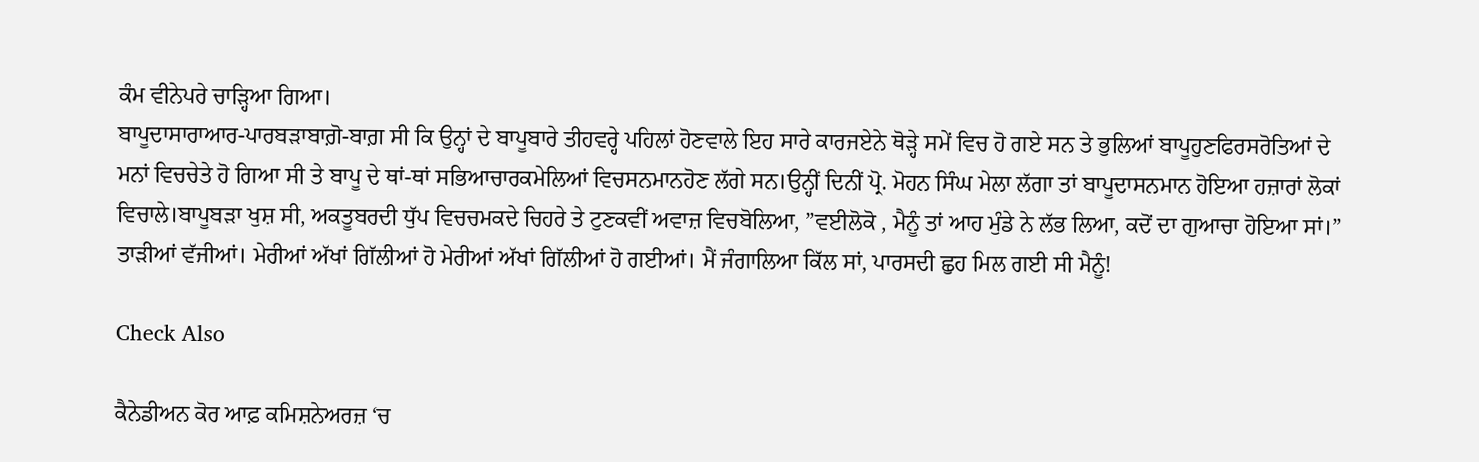ਕੰਮ ਵੀਨੇਪਰੇ ਚਾੜ੍ਹਿਆ ਗਿਆ।
ਬਾਪੂਦਾਸਾਰਾਆਰ-ਪਾਰਬੜਾਬਾਗ਼ੋ-ਬਾਗ਼ ਸੀ ਕਿ ਉਨ੍ਹਾਂ ਦੇ ਬਾਪੂਬਾਰੇ ਤੀਹਵਰ੍ਹੇ ਪਹਿਲਾਂ ਹੋਣਵਾਲੇ ਇਹ ਸਾਰੇ ਕਾਰਜਏਨੇ ਥੋੜ੍ਹੇ ਸਮੇਂ ਵਿਚ ਹੋ ਗਏ ਸਨ ਤੇ ਭੁਲਿਆਂ ਬਾਪੂਹੁਣਫਿਰਸਰੋਤਿਆਂ ਦੇ ਮਨਾਂ ਵਿਚਚੇਤੇ ਹੋ ਗਿਆ ਸੀ ਤੇ ਬਾਪੂ ਦੇ ਥਾਂ-ਥਾਂ ਸਭਿਆਚਾਰਕਮੇਲਿਆਂ ਵਿਚਸਨਮਾਨਹੋਣ ਲੱਗੇ ਸਨ।ਉਨ੍ਹੀਂ ਦਿਨੀਂ ਪ੍ਰੋ. ਮੋਹਨ ਸਿੰਘ ਮੇਲਾ ਲੱਗਾ ਤਾਂ ਬਾਪੂਦਾਸਨਮਾਨ ਹੋਇਆ ਹਜ਼ਾਰਾਂ ਲੋਕਾਂ ਵਿਚਾਲੇ।ਬਾਪੂਬੜਾ ਖੁਸ਼ ਸੀ, ਅਕਤੂਬਰਦੀ ਧੁੱਪ ਵਿਚਚਮਕਦੇ ਚਿਹਰੇ ਤੇ ਟੁਣਕਵੀਂ ਅਵਾਜ਼ ਵਿਚਬੋਲਿਆ, ”ਵਈਲੋਕੋ , ਮੈਨੂੰ ਤਾਂ ਆਹ ਮੁੰਡੇ ਨੇ ਲੱਭ ਲਿਆ, ਕਦੋਂ ਦਾ ਗੁਆਚਾ ਹੋਇਆ ਸਾਂ।” ਤਾੜੀਆਂ ਵੱਜੀਆਂ। ਮੇਰੀਆਂ ਅੱਖਾਂ ਗਿੱਲੀਆਂ ਹੋ ਮੇਰੀਆਂ ਅੱਖਾਂ ਗਿੱਲੀਆਂ ਹੋ ਗਈਆਂ। ਮੈਂ ਜੰਗਾਲਿਆ ਕਿੱਲ ਸਾਂ, ਪਾਰਸਦੀ ਛੁਹ ਮਿਲ ਗਈ ਸੀ ਮੈਨੂੰ!

Check Also

ਕੈਨੇਡੀਅਨ ਕੋਰ ਆਫ਼ ਕਮਿਸ਼ਨੇਅਰਜ਼ ‘ਚ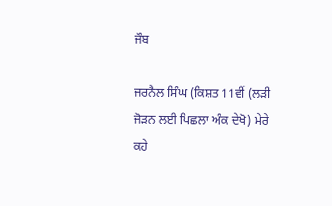ਜੌਬ

ਜਰਨੈਲ ਸਿੰਘ (ਕਿਸ਼ਤ 11ਵੀਂ (ਲੜੀ ਜੋੜਨ ਲਈ ਪਿਛਲਾ ਅੰਕ ਦੇਖੋ) ਮੇਰੇ ਕਹੇ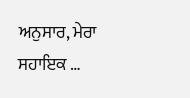ਅਨੁਸਾਰ, ਮੇਰਾ ਸਹਾਇਕ …